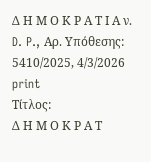Δ Η Μ Ο Κ Ρ Α Τ Ι Α ν. D. P., Αρ. Υπόθεσης: 5410/2025, 4/3/2026
print
Τίτλος:
Δ Η Μ Ο Κ Ρ Α Τ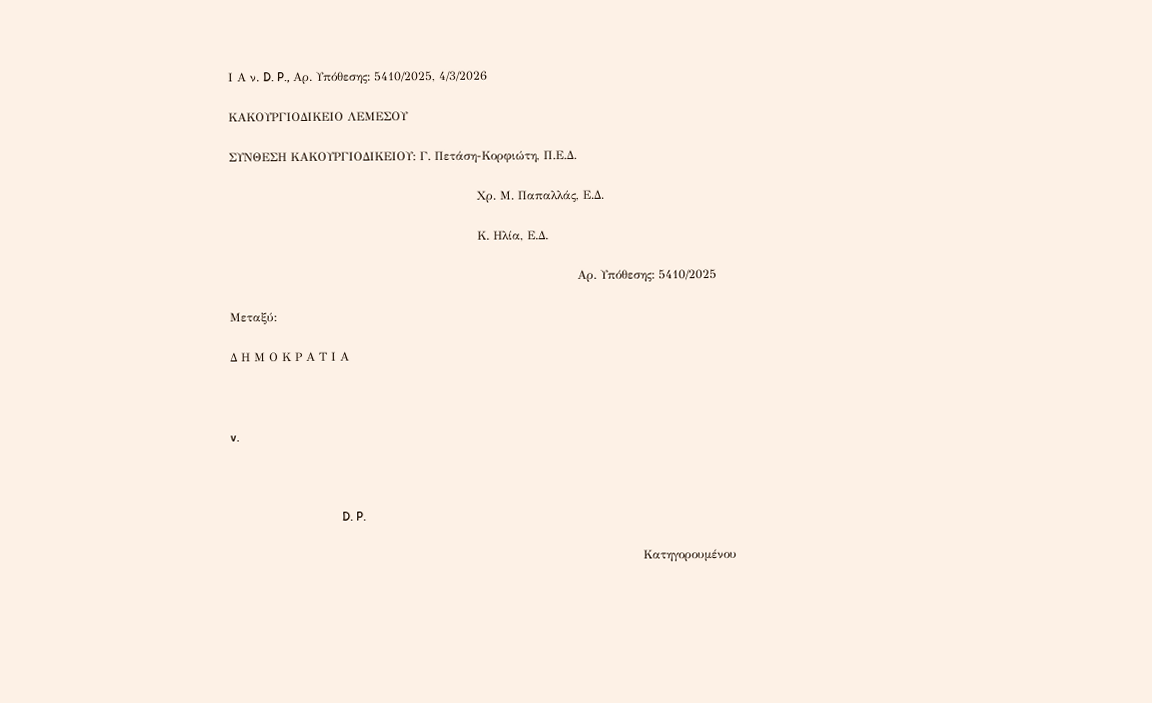Ι Α ν. D. P., Αρ. Υπόθεσης: 5410/2025, 4/3/2026

ΚΑΚΟΥΡΓΙΟΔΙΚΕΙΟ ΛΕΜΕΣΟΥ

ΣΥΝΘΕΣΗ ΚΑΚΟΥΡΓΙΟΔΙΚΕΙΟΥ: Γ. Πετάση-Κορφιώτη, Π.Ε.Δ.

                                                              Χρ. Μ. Παπαλλάς, Ε.Δ.

                                                              Κ. Ηλία, Ε.Δ.

                                                                                       Αρ. Υπόθεσης: 5410/2025

Μεταξύ:

Δ Η Μ Ο Κ Ρ Α Τ Ι Α



v.



                                     D. P.

                                                                                                       Κατηγορουμένου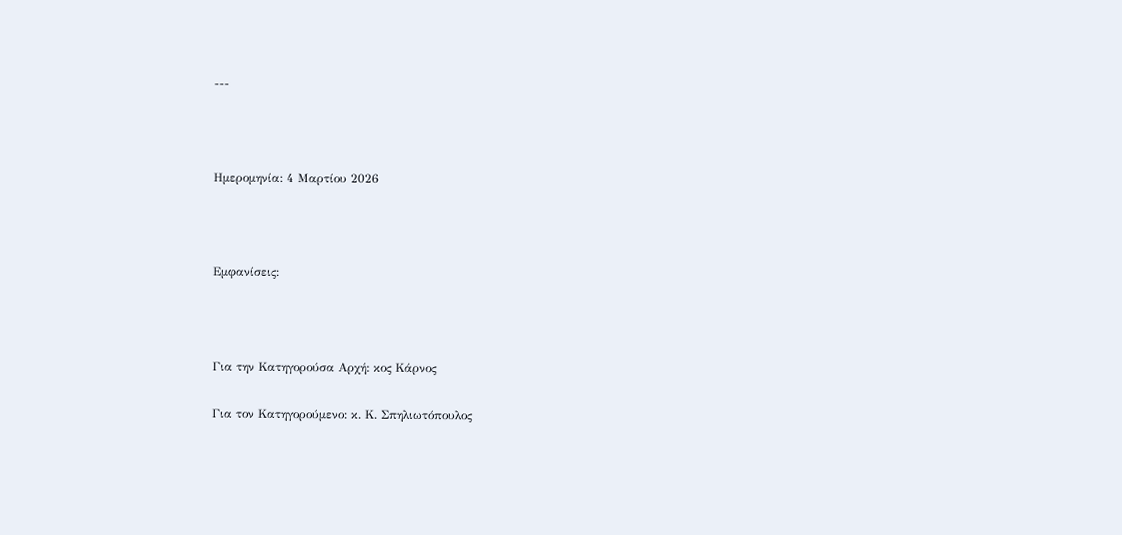---



Ημερομηνία: 4 Μαρτίου 2026



Εμφανίσεις:



Για την Κατηγορούσα Αρχή: κος Κάρνος

Για τον Κατηγορούμενο: κ. Κ. Σπηλιωτόπουλος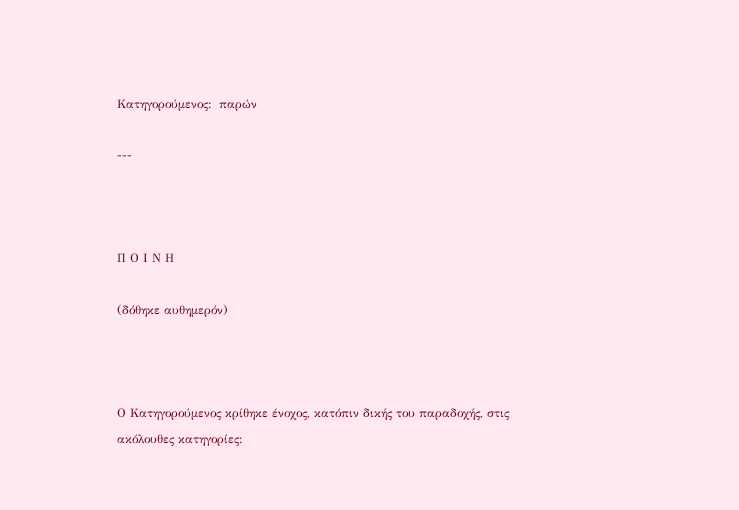Κατηγορούμενος:  παρών

---



Π Ο Ι Ν Η

(δόθηκε αυθημερόν)



Ο Κατηγορούμενος κρίθηκε ένοχος, κατόπιν δικής του παραδοχής, στις ακόλουθες κατηγορίες: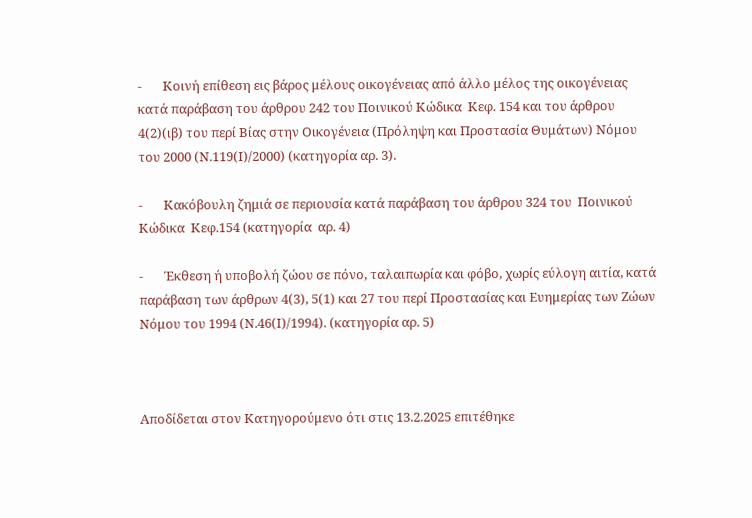-       Κοινή επίθεση εις βάρος μέλους οικογένειας από άλλο μέλος της οικογένειας κατά παράβαση του άρθρου 242 του Ποινικού Κώδικα  Κεφ. 154 και του άρθρου  4(2)(ιβ) του περί Βίας στην Οικογένεια (Πρόληψη και Προστασία Θυμάτων) Νόμου του 2000 (Ν.119(Ι)/2000) (κατηγορία αρ. 3).

-       Κακόβουλη ζημιά σε περιουσία κατά παράβαση του άρθρου 324 του  Ποινικού Κώδικα  Κεφ.154 (κατηγορία  αρ. 4)

-       Έκθεση ή υποβολή ζώου σε πόνο, ταλαιπωρία και φόβο, χωρίς εύλογη αιτία, κατά παράβαση των άρθρων 4(3), 5(1) και 27 του περί Προστασίας και Ευημερίας των Ζώων Νόμου του 1994 (Ν.46(Ι)/1994). (κατηγορία αρ. 5)



Αποδίδεται στον Κατηγορούμενο ότι στις 13.2.2025 επιτέθηκε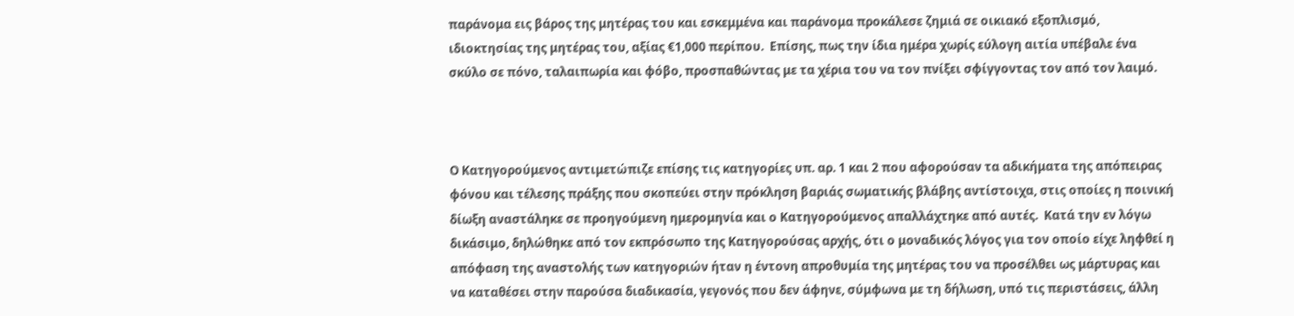παράνομα εις βάρος της μητέρας του και εσκεμμένα και παράνομα προκάλεσε ζημιά σε οικιακό εξοπλισμό, ιδιοκτησίας της μητέρας του, αξίας €1,000 περίπου.  Επίσης, πως την ίδια ημέρα χωρίς εύλογη αιτία υπέβαλε ένα σκύλο σε πόνο, ταλαιπωρία και φόβο, προσπαθώντας με τα χέρια του να τον πνίξει σφίγγοντας τον από τον λαιμό.



Ο Κατηγορούμενος αντιμετώπιζε επίσης τις κατηγορίες υπ. αρ. 1 και 2 που αφορούσαν τα αδικήματα της απόπειρας φόνου και τέλεσης πράξης που σκοπεύει στην πρόκληση βαριάς σωματικής βλάβης αντίστοιχα, στις οποίες η ποινική δίωξη αναστάληκε σε προηγούμενη ημερομηνία και ο Κατηγορούμενος απαλλάχτηκε από αυτές.  Κατά την εν λόγω δικάσιμο, δηλώθηκε από τον εκπρόσωπο της Κατηγορούσας αρχής, ότι ο μοναδικός λόγος για τον οποίο είχε ληφθεί η απόφαση της αναστολής των κατηγοριών ήταν η έντονη απροθυμία της μητέρας του να προσέλθει ως μάρτυρας και να καταθέσει στην παρούσα διαδικασία, γεγονός που δεν άφηνε, σύμφωνα με τη δήλωση, υπό τις περιστάσεις, άλλη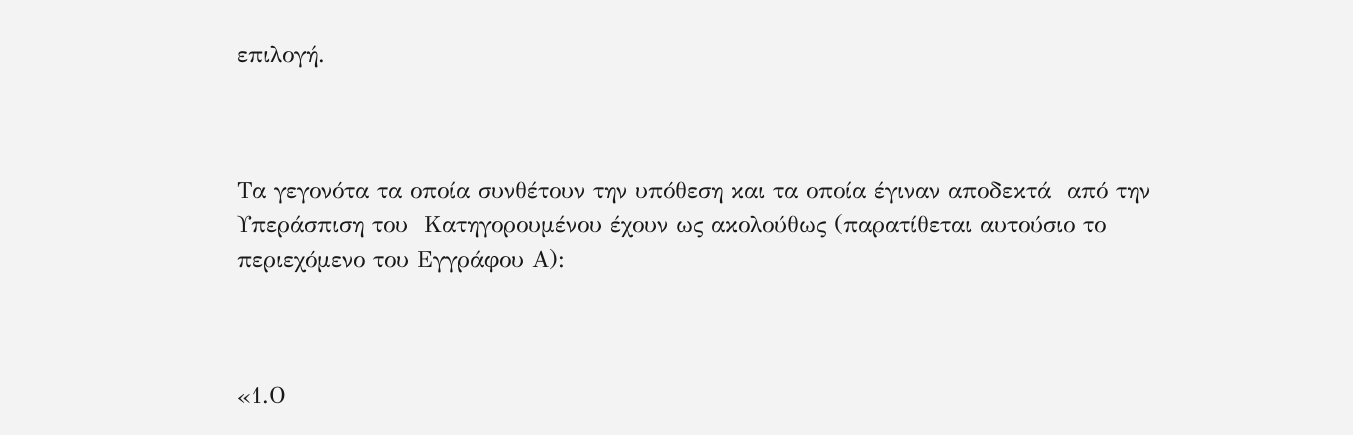επιλογή.



Τα γεγονότα τα οποία συνθέτουν την υπόθεση και τα οποία έγιναν αποδεκτά  από την Υπεράσπιση του  Κατηγορουμένου έχουν ως ακολούθως (παρατίθεται αυτούσιο το περιεχόμενο του Εγγράφου Α):



«1.Ο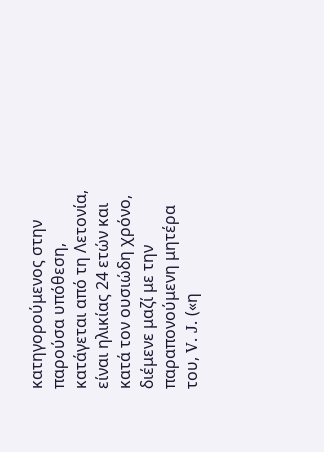κατηγορούμενος στην παρούσα υπόθεση, κατάγεται από τη Λετονία, είναι ηλικίας 24 ετών και κατά τον ουσιώδη χρόνο, διέμενε μαζί με την παραπονούμενη μητέρα του, V. J. («η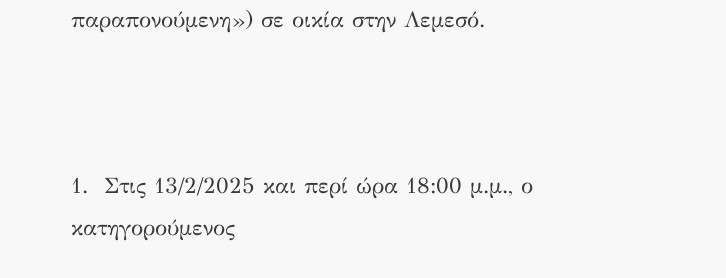παραπονούμενη») σε οικία στην Λεμεσό.



1.  Στις 13/2/2025 και περί ώρα 18:00 μ.μ., ο κατηγορούμενος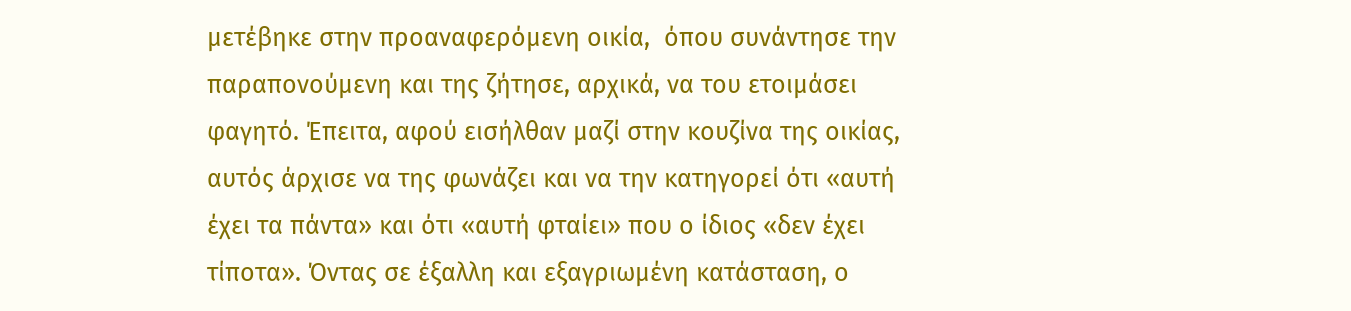μετέβηκε στην προαναφερόμενη οικία,  όπου συνάντησε την παραπονούμενη και της ζήτησε, αρχικά, να του ετοιμάσει φαγητό. Έπειτα, αφού εισήλθαν μαζί στην κουζίνα της οικίας, αυτός άρχισε να της φωνάζει και να την κατηγορεί ότι «αυτή έχει τα πάντα» και ότι «αυτή φταίει» που ο ίδιος «δεν έχει τίποτα». Όντας σε έξαλλη και εξαγριωμένη κατάσταση, ο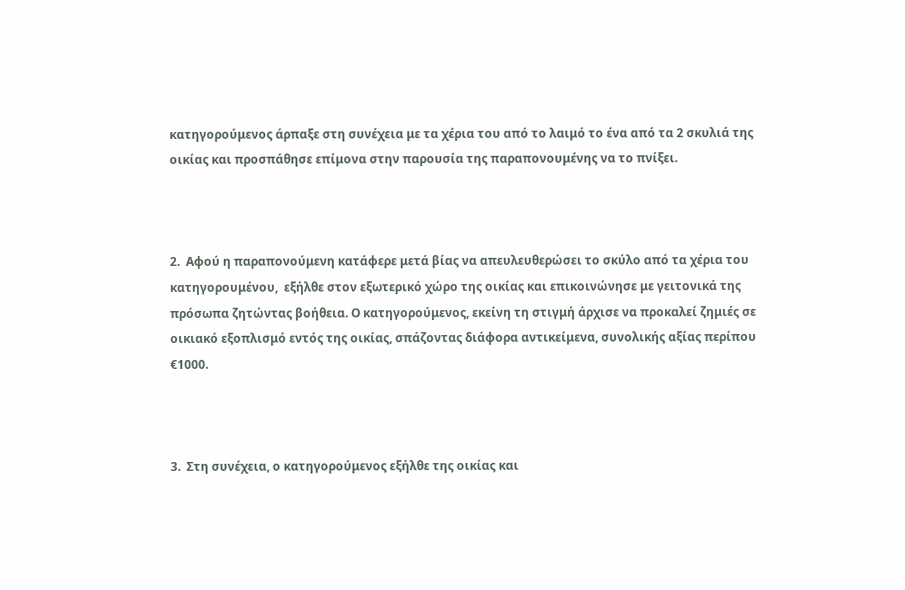κατηγορούμενος άρπαξε στη συνέχεια με τα χέρια του από το λαιμό το ένα από τα 2 σκυλιά της οικίας και προσπάθησε επίμονα στην παρουσία της παραπονουμένης να το πνίξει.



2.  Αφού η παραπονούμενη κατάφερε μετά βίας να απευλευθερώσει το σκύλο από τα χέρια του κατηγορουμένου,  εξήλθε στον εξωτερικό χώρο της οικίας και επικοινώνησε με γειτονικά της πρόσωπα ζητώντας βοήθεια. Ο κατηγορούμενος, εκείνη τη στιγμή άρχισε να προκαλεί ζημιές σε οικιακό εξοπλισμό εντός της οικίας, σπάζοντας διάφορα αντικείμενα, συνολικής αξίας περίπου €1000.



3.  Στη συνέχεια, ο κατηγορούμενος εξήλθε της οικίας και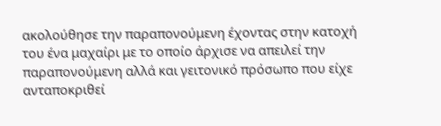ακολούθησε την παραπονούμενη έχοντας στην κατοχή του ένα μαχαίρι με το οποίο άρχισε να απειλεί την παραπονούμενη αλλά και γειτονικό πρόσωπο που είχε ανταποκριθεί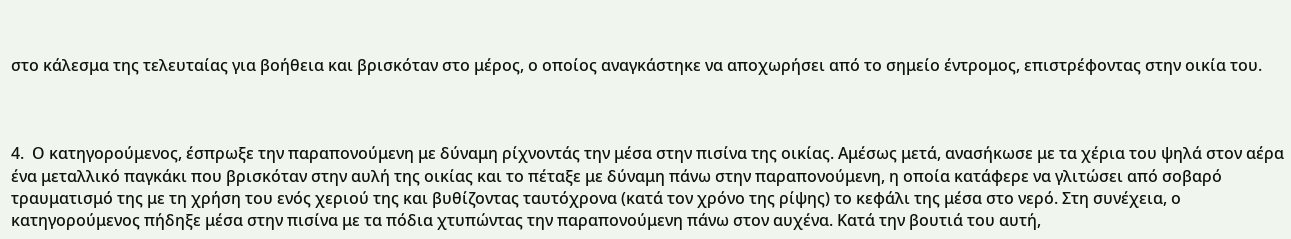στο κάλεσμα της τελευταίας για βοήθεια και βρισκόταν στο μέρος, ο οποίος αναγκάστηκε να αποχωρήσει από το σημείο έντρομος, επιστρέφοντας στην οικία του.



4.  Ο κατηγορούμενος, έσπρωξε την παραπονούμενη με δύναμη ρίχνοντάς την μέσα στην πισίνα της οικίας. Αμέσως μετά, ανασήκωσε με τα χέρια του ψηλά στον αέρα ένα μεταλλικό παγκάκι που βρισκόταν στην αυλή της οικίας και το πέταξε με δύναμη πάνω στην παραπονούμενη, η οποία κατάφερε να γλιτώσει από σοβαρό τραυματισμό της με τη χρήση του ενός χεριού της και βυθίζοντας ταυτόχρονα (κατά τον χρόνο της ρίψης) το κεφάλι της μέσα στο νερό. Στη συνέχεια, ο κατηγορούμενος πήδηξε μέσα στην πισίνα με τα πόδια χτυπώντας την παραπονούμενη πάνω στον αυχένα. Κατά την βουτιά του αυτή,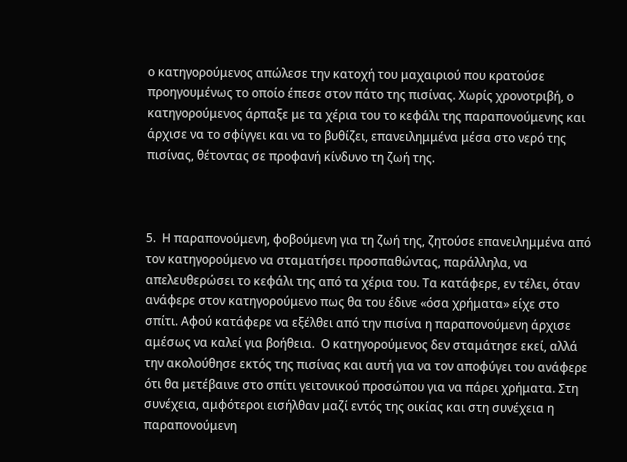ο κατηγορούμενος απώλεσε την κατοχή του μαχαιριού που κρατούσε προηγουμένως το οποίο έπεσε στον πάτο της πισίνας. Χωρίς χρονοτριβή, ο κατηγορούμενος άρπαξε με τα χέρια του το κεφάλι της παραπονούμενης και άρχισε να το σφίγγει και να το βυθίζει, επανειλημμένα μέσα στο νερό της πισίνας, θέτοντας σε προφανή κίνδυνο τη ζωή της.



5.  Η παραπονούμενη, φοβούμενη για τη ζωή της, ζητούσε επανειλημμένα από τον κατηγορούμενο να σταματήσει προσπαθώντας, παράλληλα, να απελευθερώσει το κεφάλι της από τα χέρια του. Τα κατάφερε, εν τέλει, όταν ανάφερε στον κατηγορούμενο πως θα του έδινε «όσα χρήματα» είχε στο σπίτι. Αφού κατάφερε να εξέλθει από την πισίνα η παραπονούμενη άρχισε αμέσως να καλεί για βοήθεια.  Ο κατηγορούμενος δεν σταμάτησε εκεί, αλλά την ακολούθησε εκτός της πισίνας και αυτή για να τον αποφύγει του ανάφερε ότι θα μετέβαινε στο σπίτι γειτονικού προσώπου για να πάρει χρήματα. Στη συνέχεια, αμφότεροι εισήλθαν μαζί εντός της οικίας και στη συνέχεια η παραπονούμενη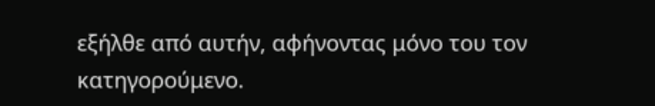εξήλθε από αυτήν, αφήνοντας μόνο του τον κατηγορούμενο.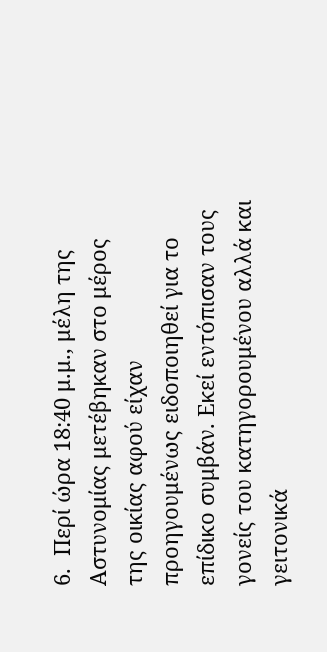6.  Περί ώρα 18:40 μ.μ., μέλη της Αστυνομίας μετέβηκαν στο μέρος της οικίας αφού είχαν προηγουμένως ειδοποιηθεί για το επίδικο συμβάν. Εκεί εντόπισαν τους γονείς του κατηγορουμένου αλλά και γειτονικά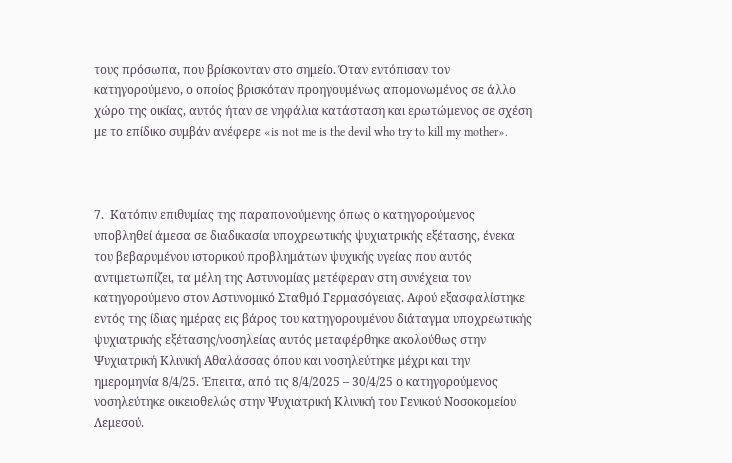τους πρόσωπα, που βρίσκονταν στο σημείο. Όταν εντόπισαν τον κατηγορούμενο, ο οποίος βρισκόταν προηγουμένως απομονωμένος σε άλλο χώρο της οικίας, αυτός ήταν σε νηφάλια κατάσταση και ερωτώμενος σε σχέση με το επίδικο συμβάν ανέφερε «is not me is the devil who try to kill my mother».



7.  Κατόπιν επιθυμίας της παραπονούμενης όπως ο κατηγορούμενος υποβληθεί άμεσα σε διαδικασία υποχρεωτικής ψυχιατρικής εξέτασης, ένεκα του βεβαρυμένου ιστορικού προβλημάτων ψυχικής υγείας που αυτός αντιμετωπίζει, τα μέλη της Αστυνομίας μετέφεραν στη συνέχεια τον κατηγορούμενο στον Αστυνομικό Σταθμό Γερμασόγειας. Αφού εξασφαλίστηκε εντός της ίδιας ημέρας εις βάρος του κατηγορουμένου διάταγμα υποχρεωτικής ψυχιατρικής εξέτασης/νοσηλείας αυτός μεταφέρθηκε ακολούθως στην Ψυχιατρική Κλινική Αθαλάσσας όπου και νοσηλεύτηκε μέχρι και την ημερομηνία 8/4/25. Έπειτα, από τις 8/4/2025 – 30/4/25 ο κατηγορούμενος νοσηλεύτηκε οικειοθελώς στην Ψυχιατρική Κλινική του Γενικού Νοσοκομείου Λεμεσού.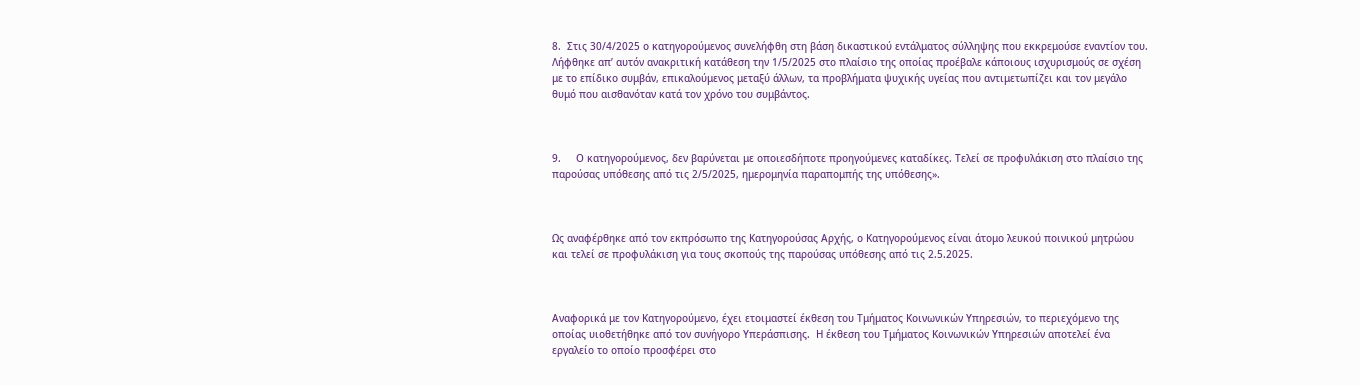8.  Στις 30/4/2025 ο κατηγορούμενος συνελήφθη στη βάση δικαστικού εντάλματος σύλληψης που εκκρεμούσε εναντίον του. Λήφθηκε απ’ αυτόν ανακριτική κατάθεση την 1/5/2025 στο πλαίσιο της οποίας προέβαλε κάποιους ισχυρισμούς σε σχέση με το επίδικο συμβάν, επικαλούμενος μεταξύ άλλων, τα προβλήματα ψυχικής υγείας που αντιμετωπίζει και τον μεγάλο θυμό που αισθανόταν κατά τον χρόνο του συμβάντος.



9.     Ο κατηγορούμενος, δεν βαρύνεται με οποιεσδήποτε προηγούμενες καταδίκες. Τελεί σε προφυλάκιση στο πλαίσιο της παρούσας υπόθεσης από τις 2/5/2025, ημερομηνία παραπομπής της υπόθεσης».



Ως αναφέρθηκε από τον εκπρόσωπο της Κατηγορούσας Αρχής, ο Κατηγορούμενος είναι άτομο λευκού ποινικού μητρώου και τελεί σε προφυλάκιση για τους σκοπούς της παρούσας υπόθεσης από τις 2.5.2025.



Αναφορικά με τον Κατηγορούμενο, έχει ετοιμαστεί έκθεση του Τμήματος Κοινωνικών Υπηρεσιών, το περιεχόμενο της οποίας υιοθετήθηκε από τον συνήγορο Υπεράσπισης.  Η έκθεση του Τμήματος Κοινωνικών Υπηρεσιών αποτελεί ένα εργαλείο το οποίο προσφέρει στο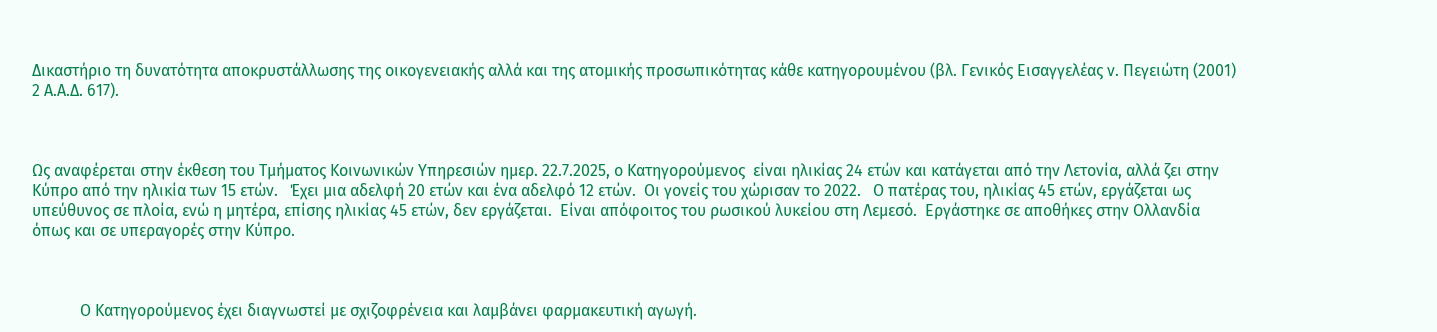Δικαστήριο τη δυνατότητα αποκρυστάλλωσης της οικογενειακής αλλά και της ατομικής προσωπικότητας κάθε κατηγορουμένου (βλ. Γενικός Εισαγγελέας ν. Πεγειώτη (2001) 2 Α.Α.Δ. 617).



Ως αναφέρεται στην έκθεση του Τμήματος Κοινωνικών Υπηρεσιών ημερ. 22.7.2025, ο Κατηγορούμενος  είναι ηλικίας 24 ετών και κατάγεται από την Λετονία, αλλά ζει στην Κύπρο από την ηλικία των 15 ετών.   Έχει μια αδελφή 20 ετών και ένα αδελφό 12 ετών.  Οι γονείς του χώρισαν το 2022.   Ο πατέρας του, ηλικίας 45 ετών, εργάζεται ως υπεύθυνος σε πλοία, ενώ η μητέρα, επίσης ηλικίας 45 ετών, δεν εργάζεται.  Είναι απόφοιτος του ρωσικού λυκείου στη Λεμεσό.  Εργάστηκε σε αποθήκες στην Ολλανδία όπως και σε υπεραγορές στην Κύπρο.



            Ο Κατηγορούμενος έχει διαγνωστεί με σχιζοφρένεια και λαμβάνει φαρμακευτική αγωγή.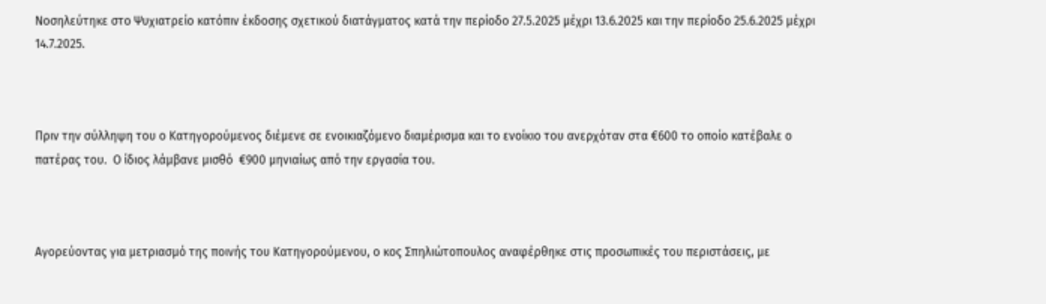Νοσηλεύτηκε στο Ψυχιατρείο κατόπιν έκδοσης σχετικού διατάγματος κατά την περίοδο 27.5.2025 μέχρι 13.6.2025 και την περίοδο 25.6.2025 μέχρι 14.7.2025.



Πριν την σύλληψη του ο Κατηγορούμενος διέμενε σε ενοικιαζόμενο διαμέρισμα και το ενοίκιο του ανερχόταν στα €600 το οποίο κατέβαλε ο πατέρας του.  Ο ίδιος λάμβανε μισθό  €900 μηνιαίως από την εργασία του.



Αγορεύοντας για μετριασμό της ποινής του Κατηγορούμενου, ο κος Σπηλιώτοπουλος αναφέρθηκε στις προσωπικές του περιστάσεις, με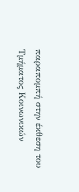παραπομπή στην έκθεση του Τμήματος Κοινωνικών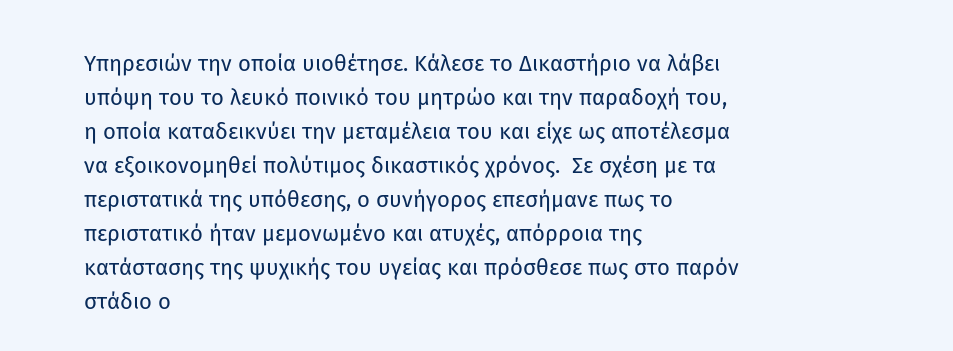Υπηρεσιών την οποία υιοθέτησε. Κάλεσε το Δικαστήριο να λάβει υπόψη του το λευκό ποινικό του μητρώο και την παραδοχή του, η οποία καταδεικνύει την μεταμέλεια του και είχε ως αποτέλεσμα να εξοικονομηθεί πολύτιμος δικαστικός χρόνος.  Σε σχέση με τα περιστατικά της υπόθεσης, ο συνήγορος επεσήμανε πως το περιστατικό ήταν μεμονωμένο και ατυχές, απόρροια της κατάστασης της ψυχικής του υγείας και πρόσθεσε πως στο παρόν στάδιο ο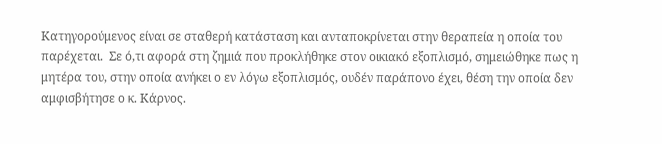Κατηγορούμενος είναι σε σταθερή κατάσταση και ανταποκρίνεται στην θεραπεία η οποία του παρέχεται.  Σε ό,τι αφορά στη ζημιά που προκλήθηκε στον οικιακό εξοπλισμό, σημειώθηκε πως η μητέρα του, στην οποία ανήκει ο εν λόγω εξοπλισμός, ουδέν παράπονο έχει, θέση την οποία δεν αμφισβήτησε ο κ. Κάρνος.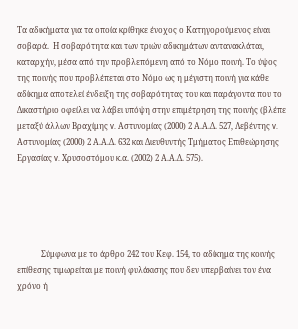Τα αδικήματα για τα οποία κρίθηκε ένοχος ο Κατηγορούμενος είναι σοβαρά.  Η σοβαρότητα και των τριών αδικημάτων αντανακλάται, καταρχήν, μέσα από την προβλεπόμενη από το Νόμο ποινή. Το ύψος της ποινής που προβλέπεται στο Νόμο ως η μέγιστη ποινή για κάθε αδίκημα αποτελεί ένδειξη της σοβαρότητας του και παράγοντα που το Δικαστήριο οφείλει να λάβει υπόψη στην επιμέτρηση της ποινής (βλέπε μεταξύ άλλων Βραχίμης v. Αστυνομίας (2000) 2 Α.Α.Δ. 527, Λεβέντης v. Αστυνομίας (2000) 2 Α.Α.Δ. 632 και Διευθυντής Τμήματος Επιθεώρησης Εργασίας v. Χρυσοστόμου κ.α. (2002) 2 Α.Α.Δ. 575).





            Σύμφωνα με το άρθρο 242 του Κεφ. 154, το αδίκημα της κοινής επίθεσης τιμωρείται με ποινή φυλάκισης που δεν υπερβαίνει τον ένα χρόνο ή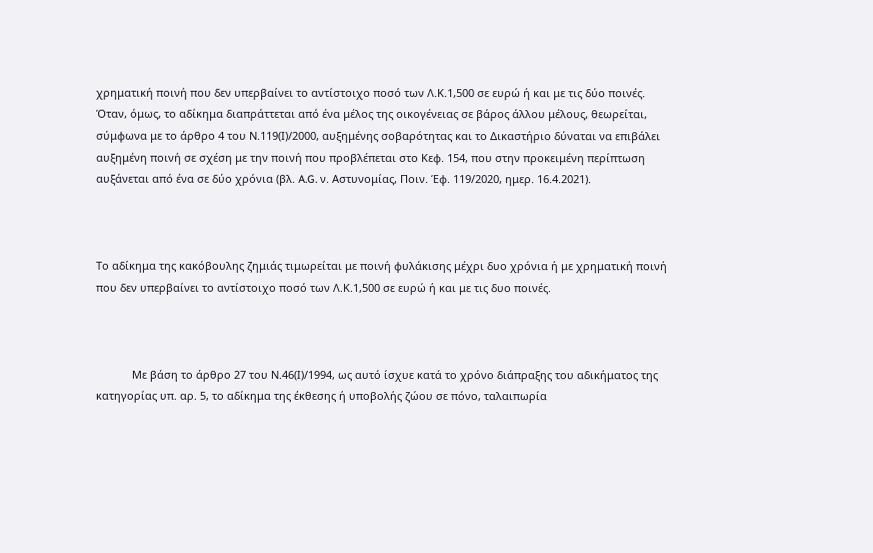χρηματική ποινή που δεν υπερβαίνει το αντίστοιχο ποσό των Λ.Κ.1,500 σε ευρώ ή και με τις δύο ποινές.  Όταν, όμως, το αδίκημα διαπράττεται από ένα μέλος της οικογένειας σε βάρος άλλου μέλους, θεωρείται, σύμφωνα με το άρθρο 4 του Ν.119(Ι)/2000, αυξημένης σοβαρότητας και το Δικαστήριο δύναται να επιβάλει αυξημένη ποινή σε σχέση με την ποινή που προβλέπεται στο Κεφ. 154, που στην προκειμένη περίπτωση αυξάνεται από ένα σε δύο χρόνια (βλ. A.G. ν. Αστυνομίας, Ποιν. Έφ. 119/2020, ημερ. 16.4.2021).



Το αδίκημα της κακόβουλης ζημιάς τιμωρείται με ποινή φυλάκισης μέχρι δυο χρόνια ή με χρηματική ποινή που δεν υπερβαίνει το αντίστοιχο ποσό των Λ.Κ.1,500 σε ευρώ ή και με τις δυο ποινές.



            Με βάση το άρθρο 27 του Ν.46(Ι)/1994, ως αυτό ίσχυε κατά το χρόνο διάπραξης του αδικήματος της κατηγορίας υπ. αρ. 5, το αδίκημα της έκθεσης ή υποβολής ζώου σε πόνο, ταλαιπωρία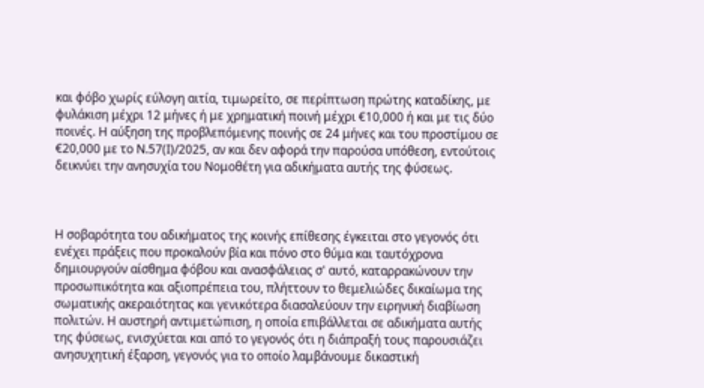και φόβο χωρίς εύλογη αιτία, τιμωρείτο, σε περίπτωση πρώτης καταδίκης, με φυλάκιση μέχρι 12 μήνες ή με χρηματική ποινή μέχρι €10,000 ή και με τις δύο ποινές. Η αύξηση της προβλεπόμενης ποινής σε 24 μήνες και του προστίμου σε €20,000 με το Ν.57(Ι)/2025, αν και δεν αφορά την παρούσα υπόθεση, εντούτοις δεικνύει την ανησυχία του Νομοθέτη για αδικήματα αυτής της φύσεως.



Η σοβαρότητα του αδικήματος της κοινής επίθεσης έγκειται στο γεγονός ότι ενέχει πράξεις που προκαλούν βία και πόνο στο θύμα και ταυτόχρονα δημιουργούν αίσθημα φόβου και ανασφάλειας σ' αυτό, καταρρακώνουν την προσωπικότητα και αξιοπρέπεια του, πλήττουν το θεμελιώδες δικαίωμα της σωματικής ακεραιότητας και γενικότερα διασαλεύουν την ειρηνική διαβίωση πολιτών. Η αυστηρή αντιμετώπιση, η οποία επιβάλλεται σε αδικήματα αυτής της φύσεως, ενισχύεται και από το γεγονός ότι η διάπραξή τους παρουσιάζει ανησυχητική έξαρση, γεγονός για το οποίο λαμβάνουμε δικαστική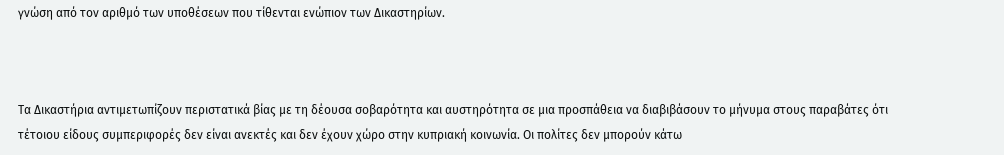γνώση από τον αριθμό των υποθέσεων που τίθενται ενώπιον των Δικαστηρίων.



Τα Δικαστήρια αντιμετωπίζουν περιστατικά βίας με τη δέουσα σοβαρότητα και αυστηρότητα σε μια προσπάθεια να διαβιβάσουν το μήνυμα στους παραβάτες ότι τέτοιου είδους συμπεριφορές δεν είναι ανεκτές και δεν έχουν χώρο στην κυπριακή κοινωνία. Οι πολίτες δεν μπορούν κάτω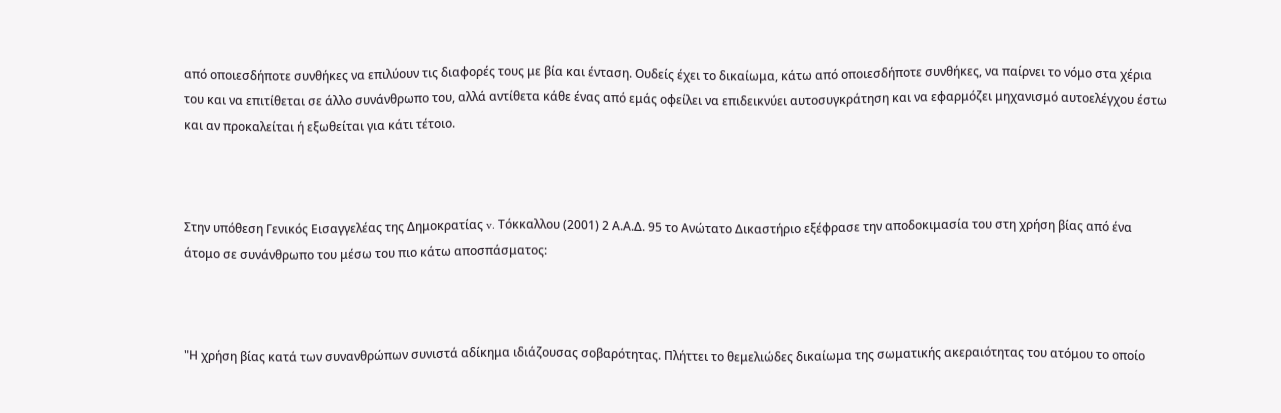από οποιεσδήποτε συνθήκες να επιλύουν τις διαφορές τους με βία και ένταση. Ουδείς έχει το δικαίωμα, κάτω από οποιεσδήποτε συνθήκες, να παίρνει το νόμο στα χέρια του και να επιτίθεται σε άλλο συνάνθρωπο του, αλλά αντίθετα κάθε ένας από εμάς οφείλει να επιδεικνύει αυτοσυγκράτηση και να εφαρμόζει μηχανισμό αυτοελέγχου έστω και αν προκαλείται ή εξωθείται για κάτι τέτοιο.



Στην υπόθεση Γενικός Εισαγγελέας της Δημοκρατίας v. Τόκκαλλου (2001) 2 Α.Α.Δ. 95 το Ανώτατο Δικαστήριο εξέφρασε την αποδοκιμασία του στη χρήση βίας από ένα άτομο σε συνάνθρωπο του μέσω του πιο κάτω αποσπάσματος:



"Η χρήση βίας κατά των συνανθρώπων συνιστά αδίκημα ιδιάζουσας σοβαρότητας. Πλήττει το θεμελιώδες δικαίωμα της σωματικής ακεραιότητας του ατόμου το οποίο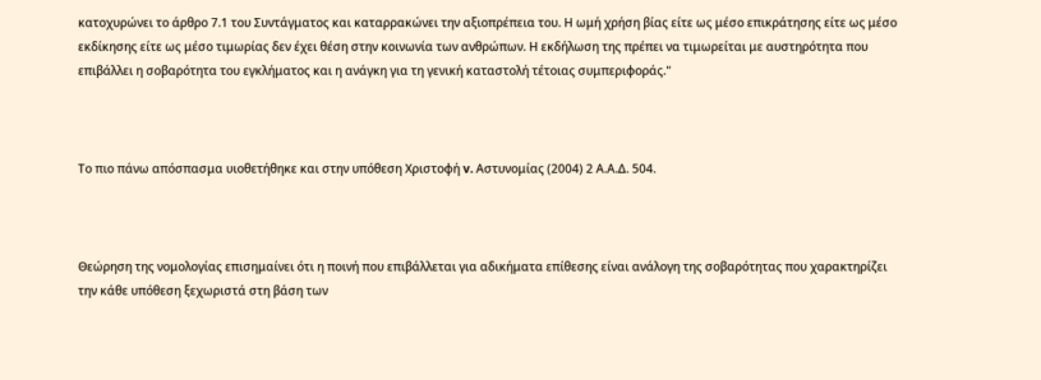κατοχυρώνει το άρθρο 7.1 του Συντάγματος και καταρρακώνει την αξιοπρέπεια του. Η ωμή χρήση βίας είτε ως μέσο επικράτησης είτε ως μέσο εκδίκησης είτε ως μέσο τιμωρίας δεν έχει θέση στην κοινωνία των ανθρώπων. Η εκδήλωση της πρέπει να τιμωρείται με αυστηρότητα που επιβάλλει η σοβαρότητα του εγκλήματος και η ανάγκη για τη γενική καταστολή τέτοιας συμπεριφοράς."



Το πιο πάνω απόσπασμα υιοθετήθηκε και στην υπόθεση Χριστοφή v. Αστυνομίας (2004) 2 Α.Α.Δ. 504.



Θεώρηση της νομολογίας επισημαίνει ότι η ποινή που επιβάλλεται για αδικήματα επίθεσης είναι ανάλογη της σοβαρότητας που χαρακτηρίζει την κάθε υπόθεση ξεχωριστά στη βάση των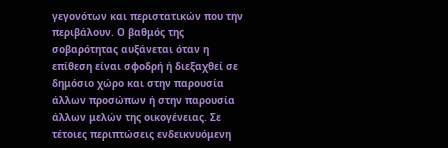γεγονότων και περιστατικών που την περιβάλουν. Ο βαθμός της σοβαρότητας αυξάνεται όταν η επίθεση είναι σφοδρή ή διεξαχθεί σε δημόσιο χώρο και στην παρουσία άλλων προσώπων ή στην παρουσία άλλων μελών της οικογένειας. Σε τέτοιες περιπτώσεις ενδεικνυόμενη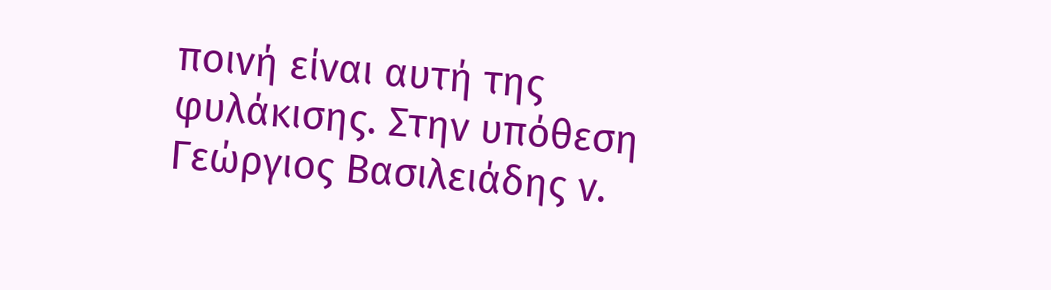ποινή είναι αυτή της φυλάκισης. Στην υπόθεση Γεώργιος Βασιλειάδης ν.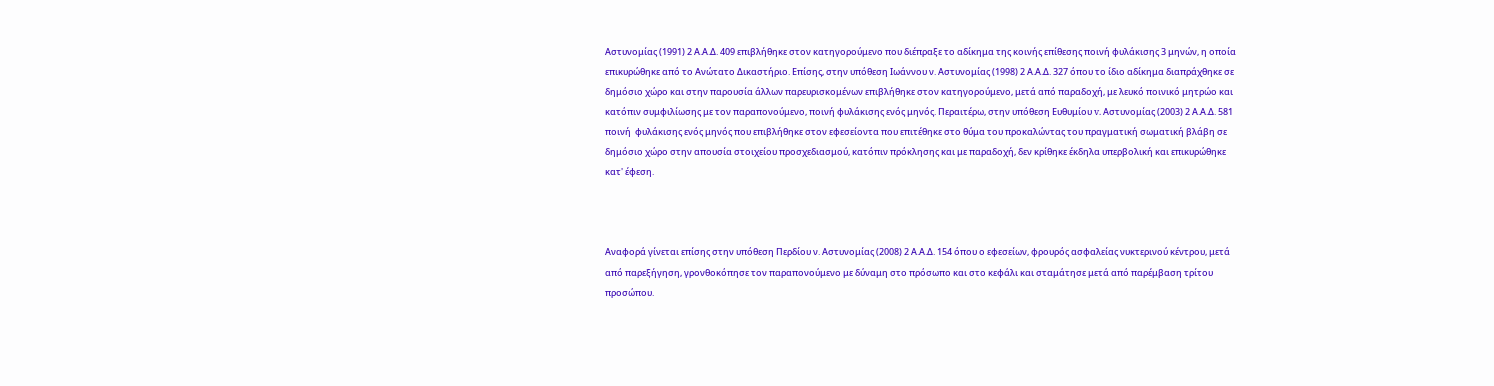Αστυνομίας (1991) 2 Α.Α.Δ. 409 επιβλήθηκε στον κατηγορούμενο που διέπραξε το αδίκημα της κοινής επίθεσης ποινή φυλάκισης 3 μηνών, η οποία επικυρώθηκε από το Ανώτατο Δικαστήριο. Επίσης, στην υπόθεση Ιωάννου ν. Αστυνομίας (1998) 2 Α.Α.Δ. 327 όπου το ίδιο αδίκημα διαπράχθηκε σε δημόσιο χώρο και στην παρουσία άλλων παρευρισκομένων επιβλήθηκε στον κατηγορούμενο, μετά από παραδοχή, με λευκό ποινικό μητρώο και κατόπιν συμφιλίωσης με τον παραπονούμενο, ποινή φυλάκισης ενός μηνός. Περαιτέρω, στην υπόθεση Ευθυμίου v. Αστυνομίας (2003) 2 Α.Α.Δ. 581 ποινή  φυλάκισης ενός μηνός που επιβλήθηκε στον εφεσείοντα που επιτέθηκε στο θύμα του προκαλώντας του πραγματική σωματική βλάβη σε δημόσιο χώρο στην απουσία στοιχείου προσχεδιασμού, κατόπιν πρόκλησης και με παραδοχή, δεν κρίθηκε έκδηλα υπερβολική και επικυρώθηκε κατ' έφεση.



Αναφορά γίνεται επίσης στην υπόθεση Περδίου ν. Αστυνομίας (2008) 2 Α.Α.Δ. 154 όπου ο εφεσείων, φρουρός ασφαλείας νυκτερινού κέντρου, μετά από παρεξήγηση, γρονθοκόπησε τον παραπονούμενο με δύναμη στο πρόσωπο και στο κεφάλι και σταμάτησε μετά από παρέμβαση τρίτου προσώπου.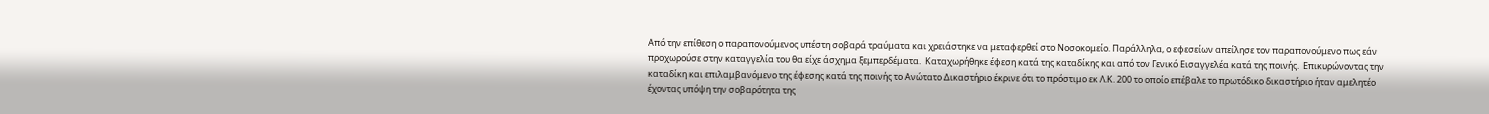Από την επίθεση ο παραπονούμενος υπέστη σοβαρά τραύματα και χρειάστηκε να μεταφερθεί στο Νοσοκομείο. Παράλληλα, ο εφεσείων απείλησε τον παραπονούμενο πως εάν προχωρούσε στην καταγγελία του θα είχε άσχημα ξεμπερδέματα.  Καταχωρήθηκε έφεση κατά της καταδίκης και από τον Γενικό Εισαγγελέα κατά της ποινής.  Επικυρώνοντας την καταδίκη και επιλαμβανόμενο της έφεσης κατά της ποινής το Ανώτατο Δικαστήριο έκρινε ότι το πρόστιμο εκ Λ.Κ. 200 το οποίο επέβαλε το πρωτόδικο δικαστήριο ήταν αμελητέο έχοντας υπόψη την σοβαρότητα της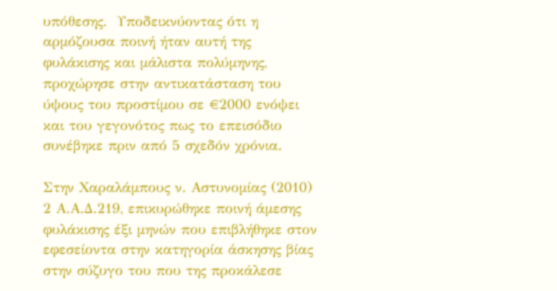υπόθεσης.  Υποδεικνύοντας ότι η αρμόζουσα ποινή ήταν αυτή της φυλάκισης και μάλιστα πολύμηνης, προχώρησε στην αντικατάσταση του ύψους του προστίμου σε €2000 ενόψει και του γεγονότος πως το επεισόδιο συνέβηκε πριν από 5 σχεδόν χρόνια.

Στην Χαραλάμπους ν. Αστυνομίας (2010) 2 Α.Α.Δ.219, επικυρώθηκε ποινή άμεσης φυλάκισης έξι μηνών που επιβλήθηκε στον εφεσείοντα στην κατηγορία άσκησης βίας στην σύζυγο του που της προκάλεσε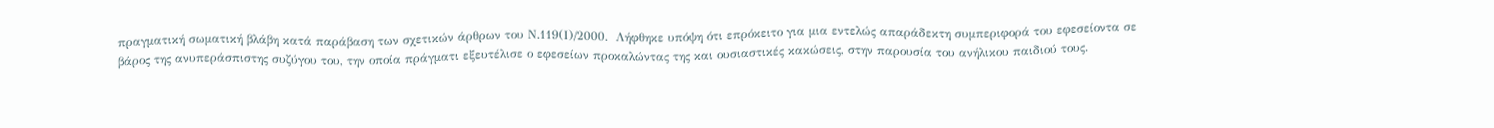πραγματική σωματική βλάβη κατά παράβαση των σχετικών άρθρων του Ν.119(Ι)/2000.  Λήφθηκε υπόψη ότι επρόκειτο για μια εντελώς απαράδεκτη συμπεριφορά του εφεσείοντα σε βάρος της ανυπεράσπιστης συζύγου του, την οποία πράγματι εξευτέλισε ο εφεσείων προκαλώντας της και ουσιαστικές κακώσεις, στην παρουσία του ανήλικου παιδιού τους.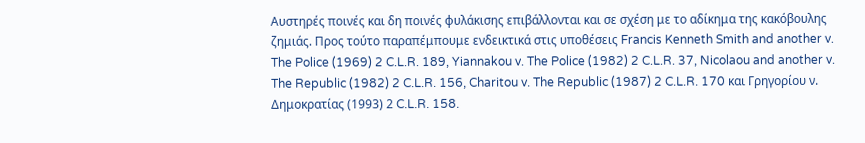Αυστηρές ποινές και δη ποινές φυλάκισης επιβάλλονται και σε σχέση με το αδίκημα της κακόβουλης ζημιάς. Προς τούτο παραπέμπουμε ενδεικτικά στις υποθέσεις Francis Kenneth Smith and another v. The Police (1969) 2 C.L.R. 189, Yiannakou v. The Police (1982) 2 C.L.R. 37, Nicolaou and another v. The Republic (1982) 2 C.L.R. 156, Charitou v. The Republic (1987) 2 C.L.R. 170 και Γρηγορίου ν. Δημοκρατίας (1993) 2 C.L.R. 158.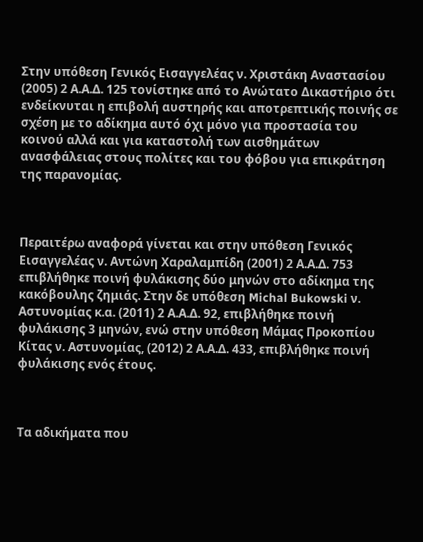Στην υπόθεση Γενικός Εισαγγελέας ν. Χριστάκη Αναστασίου (2005) 2 Α.Α.Δ. 125 τονίστηκε από το Ανώτατο Δικαστήριο ότι ενδείκνυται η επιβολή αυστηρής και αποτρεπτικής ποινής σε σχέση με το αδίκημα αυτό όχι μόνο για προστασία του κοινού αλλά και για καταστολή των αισθημάτων ανασφάλειας στους πολίτες και του φόβου για επικράτηση της παρανομίας.



Περαιτέρω αναφορά γίνεται και στην υπόθεση Γενικός Εισαγγελέας ν. Αντώνη Χαραλαμπίδη (2001) 2 Α.Α.Δ. 753 επιβλήθηκε ποινή φυλάκισης δύο μηνών στο αδίκημα της κακόβουλης ζημιάς. Στην δε υπόθεση Michal Bukowski ν. Αστυνομίας κ.α. (2011) 2 Α.Α.Δ. 92, επιβλήθηκε ποινή φυλάκισης 3 μηνών, ενώ στην υπόθεση Μάμας Προκοπίου Κίτας ν. Αστυνομίας, (2012) 2 Α.Α.Δ. 433, επιβλήθηκε ποινή φυλάκισης ενός έτους.



Τα αδικήματα που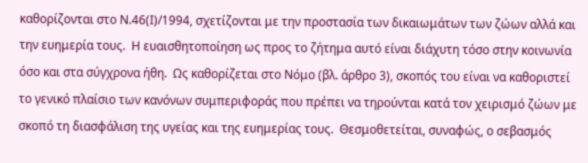καθορίζονται στο Ν.46(Ι)/1994, σχετίζονται με την προστασία των δικαιωμάτων των ζώων αλλά και την ευημερία τους.  Η ευαισθητοποίηση ως προς το ζήτημα αυτό είναι διάχυτη τόσο στην κοινωνία όσο και στα σύγχρονα ήθη.  Ως καθορίζεται στο Νόμο (βλ. άρθρο 3), σκοπός του είναι να καθοριστεί το γενικό πλαίσιο των κανόνων συμπεριφοράς που πρέπει να τηρούνται κατά τον χειρισμό ζώων με σκοπό τη διασφάλιση της υγείας και της ευημερίας τους.  Θεσμοθετείται, συναφώς, ο σεβασμός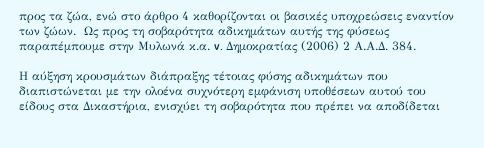προς τα ζώα, ενώ στο άρθρο 4 καθορίζονται οι βασικές υποχρεώσεις εναντίον των ζώων.  Ως προς τη σοβαρότητα αδικημάτων αυτής της φύσεως παραπέμπουμε στην Μυλωνά κ.α. v. Δημοκρατίας (2006) 2 Α.Α.Δ. 384.

Η αύξηση κρουσμάτων διάπραξης τέτοιας φύσης αδικημάτων που διαπιστώνεται με την ολοένα συχνότερη εμφάνιση υποθέσεων αυτού του είδους στα Δικαστήρια, ενισχύει τη σοβαρότητα που πρέπει να αποδίδεται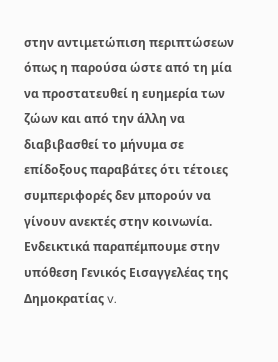στην αντιμετώπιση περιπτώσεων όπως η παρούσα ώστε από τη μία να προστατευθεί η ευημερία των ζώων και από την άλλη να διαβιβασθεί το μήνυμα σε επίδοξους παραβάτες ότι τέτοιες συμπεριφορές δεν μπορούν να γίνουν ανεκτές στην κοινωνία.  Ενδεικτικά παραπέμπουμε στην υπόθεση Γενικός Εισαγγελέας της Δημοκρατίας v.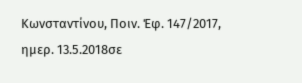Κωνσταντίνου, Ποιν. Έφ. 147/2017, ημερ. 13.5.2018σε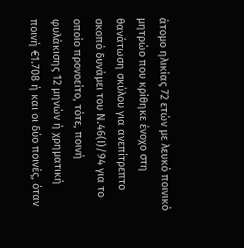άτομο ηλικίας 72 ετών με λευκό ποινικό μητρώο που κρίθηκε ένοχο στη θανάτωση σκύλου για ανεπίτρεπτο σκοπό δυνάμει του Ν.46(Ι)/94 για το οποίο προνοείτο, τότε, ποινή φυλάκισης 12 μηνών ή χρηματική ποινή €1.708 ή και οι δύο ποινές, όταν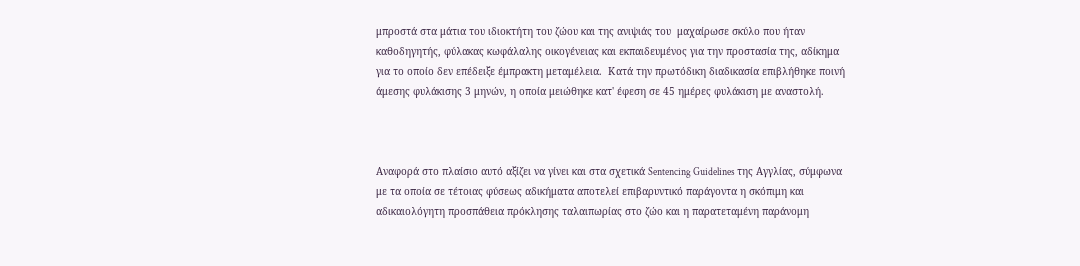μπροστά στα μάτια του ιδιοκτήτη του ζώου και της ανιψιάς του  μαχαίρωσε σκύλο που ήταν καθοδηγητής, φύλακας κωφάλαλης οικογένειας και εκπαιδευμένος για την προστασία της, αδίκημα για το οποίο δεν επέδειξε έμπρακτη μεταμέλεια.  Κατά την πρωτόδικη διαδικασία επιβλήθηκε ποινή άμεσης φυλάκισης 3 μηνών, η οποία μειώθηκε κατ' έφεση σε 45 ημέρες φυλάκιση με αναστολή.



Αναφορά στο πλαίσιο αυτό αξίζει να γίνει και στα σχετικά Sentencing Guidelines της Αγγλίας, σύμφωνα με τα οποία σε τέτοιας φύσεως αδικήματα αποτελεί επιβαρυντικό παράγοντα η σκόπιμη και αδικαιολόγητη προσπάθεια πρόκλησης ταλαιπωρίας στο ζώο και η παρατεταμένη παράνομη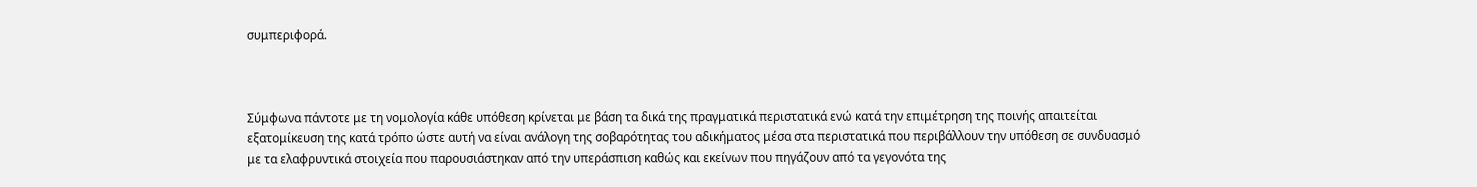συμπεριφορά.



Σύμφωνα πάντοτε με τη νομολογία κάθε υπόθεση κρίνεται με βάση τα δικά της πραγματικά περιστατικά ενώ κατά την επιμέτρηση της ποινής απαιτείται εξατομίκευση της κατά τρόπο ώστε αυτή να είναι ανάλογη της σοβαρότητας του αδικήματος μέσα στα περιστατικά που περιβάλλουν την υπόθεση σε συνδυασμό με τα ελαφρυντικά στοιχεία που παρουσιάστηκαν από την υπεράσπιση καθώς και εκείνων που πηγάζουν από τα γεγονότα της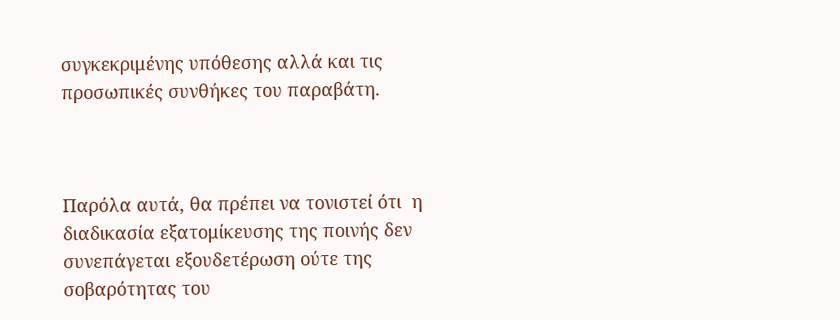συγκεκριμένης υπόθεσης αλλά και τις προσωπικές συνθήκες του παραβάτη.



Παρόλα αυτά, θα πρέπει να τονιστεί ότι  η διαδικασία εξατομίκευσης της ποινής δεν συνεπάγεται εξουδετέρωση ούτε της σοβαρότητας του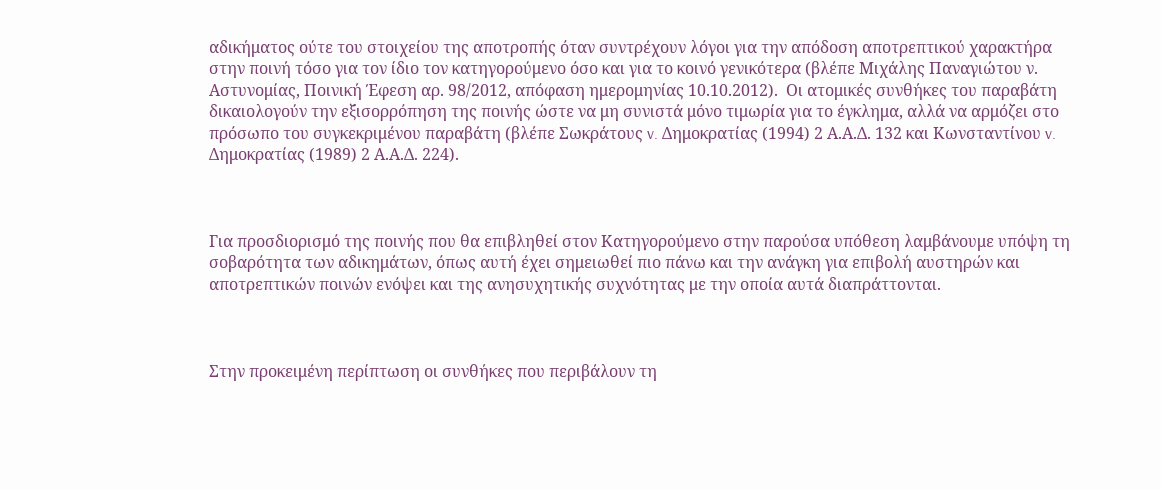αδικήματος ούτε του στοιχείου της αποτροπής όταν συντρέχουν λόγοι για την απόδοση αποτρεπτικού χαρακτήρα στην ποινή τόσο για τον ίδιο τον κατηγορούμενο όσο και για το κοινό γενικότερα (βλέπε Μιχάλης Παναγιώτου ν. Αστυνομίας, Ποινική Έφεση αρ. 98/2012, απόφαση ημερομηνίας 10.10.2012).  Οι ατομικές συνθήκες του παραβάτη δικαιολογούν την εξισορρόπηση της ποινής ώστε να μη συνιστά μόνο τιμωρία για το έγκλημα, αλλά να αρμόζει στο πρόσωπο του συγκεκριμένου παραβάτη (βλέπε Σωκράτους v. Δημοκρατίας (1994) 2 Α.Α.Δ. 132 και Κωνσταντίνου v. Δημοκρατίας (1989) 2 Α.Α.Δ. 224).



Για προσδιορισμό της ποινής που θα επιβληθεί στον Κατηγορούμενο στην παρούσα υπόθεση λαμβάνουμε υπόψη τη σοβαρότητα των αδικημάτων, όπως αυτή έχει σημειωθεί πιο πάνω και την ανάγκη για επιβολή αυστηρών και αποτρεπτικών ποινών ενόψει και της ανησυχητικής συχνότητας με την οποία αυτά διαπράττονται.



Στην προκειμένη περίπτωση οι συνθήκες που περιβάλουν τη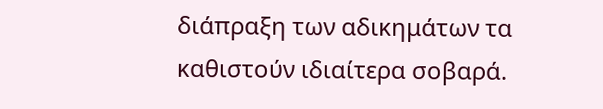διάπραξη των αδικημάτων τα καθιστούν ιδιαίτερα σοβαρά.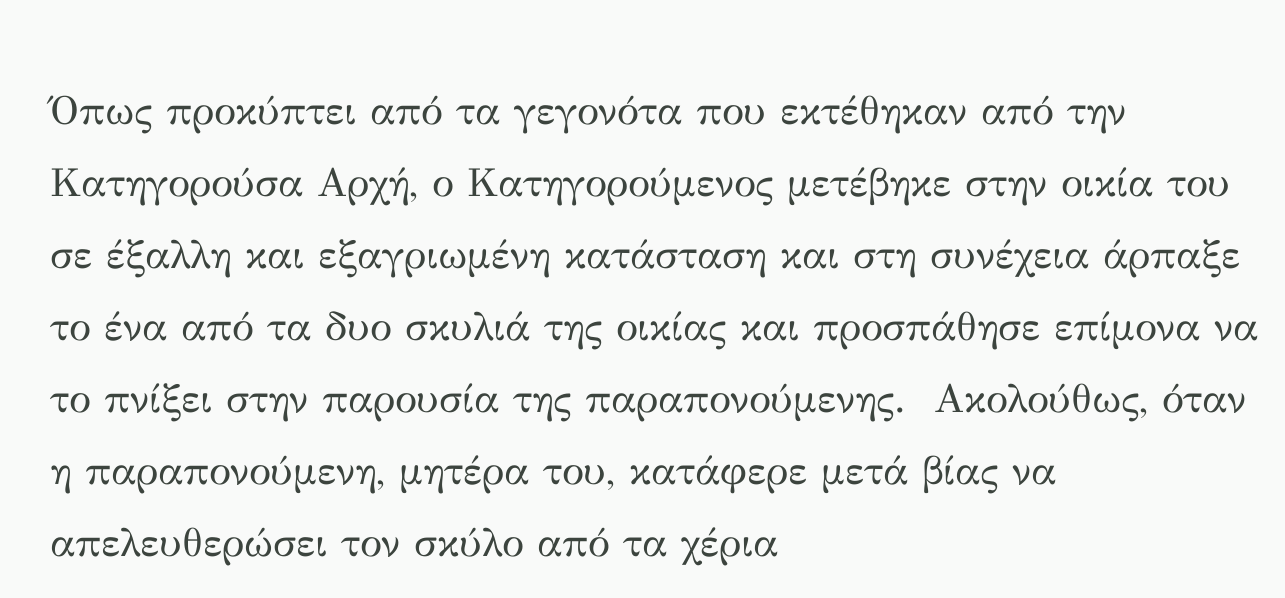Όπως προκύπτει από τα γεγονότα που εκτέθηκαν από την Κατηγορούσα Αρχή, ο Κατηγορούμενος μετέβηκε στην οικία του σε έξαλλη και εξαγριωμένη κατάσταση και στη συνέχεια άρπαξε το ένα από τα δυο σκυλιά της οικίας και προσπάθησε επίμονα να το πνίξει στην παρουσία της παραπονούμενης.  Ακολούθως, όταν η παραπονούμενη, μητέρα του, κατάφερε μετά βίας να απελευθερώσει τον σκύλο από τα χέρια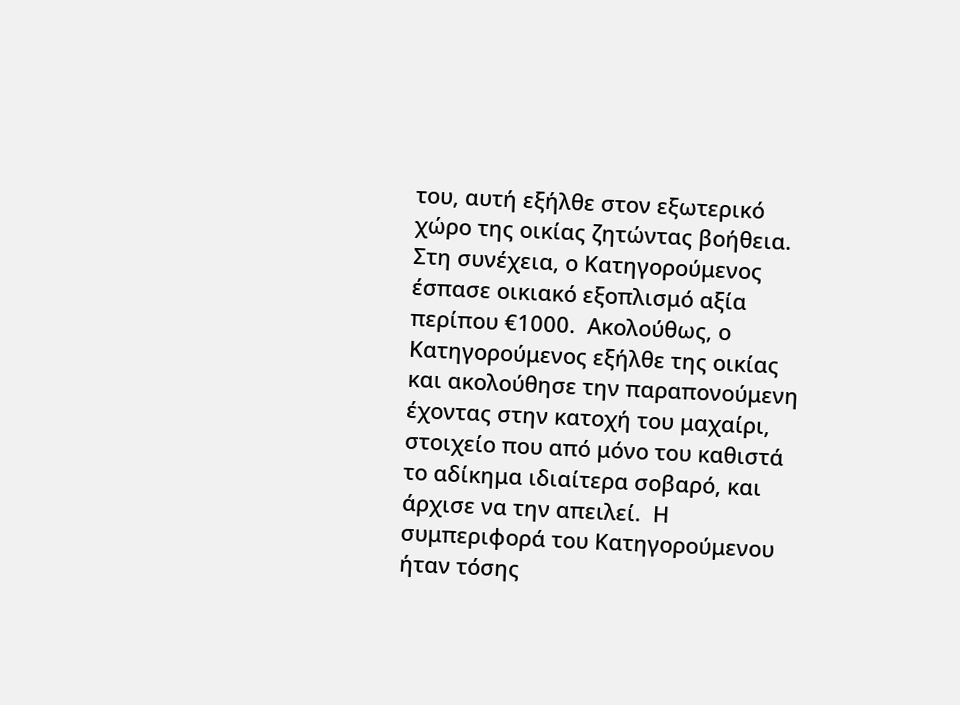του, αυτή εξήλθε στον εξωτερικό χώρο της οικίας ζητώντας βοήθεια.  Στη συνέχεια, ο Κατηγορούμενος έσπασε οικιακό εξοπλισμό αξία περίπου €1000.  Ακολούθως, ο Κατηγορούμενος εξήλθε της οικίας και ακολούθησε την παραπονούμενη έχοντας στην κατοχή του μαχαίρι, στοιχείο που από μόνο του καθιστά το αδίκημα ιδιαίτερα σοβαρό, και άρχισε να την απειλεί.  Η συμπεριφορά του Κατηγορούμενου ήταν τόσης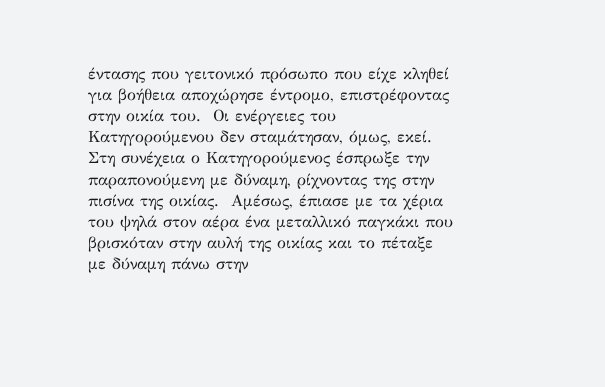έντασης που γειτονικό πρόσωπο που είχε κληθεί για βοήθεια αποχώρησε έντρομο, επιστρέφοντας στην οικία του.  Οι ενέργειες του Κατηγορούμενου δεν σταμάτησαν, όμως, εκεί.  Στη συνέχεια ο Κατηγορούμενος έσπρωξε την παραπονούμενη με δύναμη, ρίχνοντας της στην πισίνα της οικίας.  Αμέσως, έπιασε με τα χέρια του ψηλά στον αέρα ένα μεταλλικό παγκάκι που βρισκόταν στην αυλή της οικίας και το πέταξε με δύναμη πάνω στην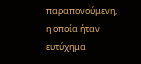παραπονούμενη, η οποία ήταν ευτύχημα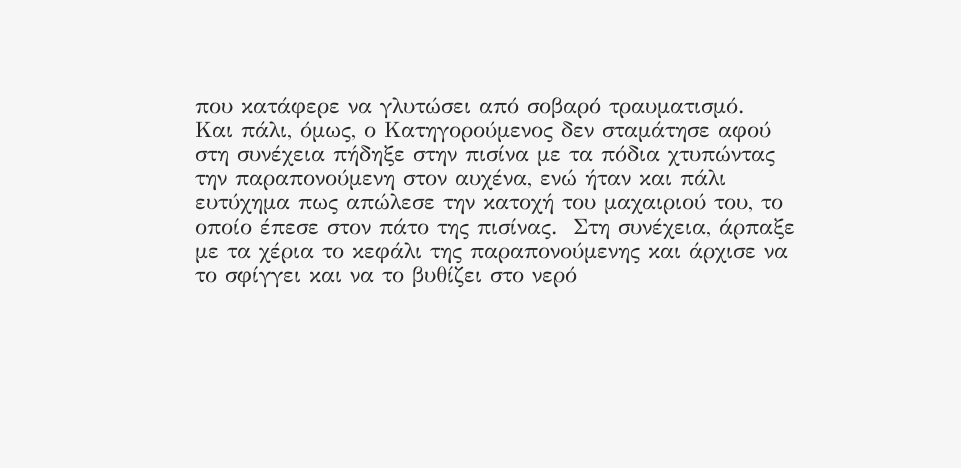που κατάφερε να γλυτώσει από σοβαρό τραυματισμό.  Και πάλι, όμως, ο Κατηγορούμενος δεν σταμάτησε αφού στη συνέχεια πήδηξε στην πισίνα με τα πόδια χτυπώντας την παραπονούμενη στον αυχένα, ενώ ήταν και πάλι ευτύχημα πως απώλεσε την κατοχή του μαχαιριού του, το οποίο έπεσε στον πάτο της πισίνας.  Στη συνέχεια, άρπαξε με τα χέρια το κεφάλι της παραπονούμενης και άρχισε να το σφίγγει και να το βυθίζει στο νερό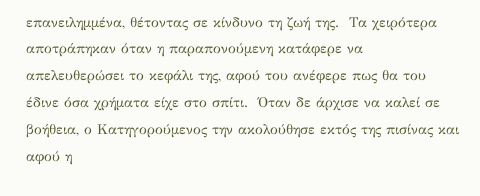επανειλημμένα, θέτοντας σε κίνδυνο τη ζωή της.  Τα χειρότερα αποτράπηκαν όταν η παραπονούμενη κατάφερε να απελευθερώσει το κεφάλι της, αφού του ανέφερε πως θα του έδινε όσα χρήματα είχε στο σπίτι.  Όταν δε άρχισε να καλεί σε βοήθεια, ο Κατηγορούμενος την ακολούθησε εκτός της πισίνας και αφού η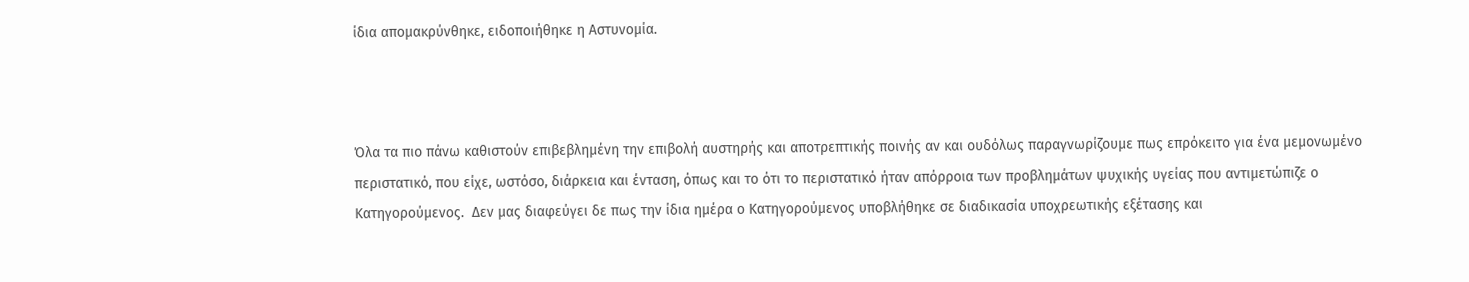ίδια απομακρύνθηκε, ειδοποιήθηκε η Αστυνομία.



Όλα τα πιο πάνω καθιστούν επιβεβλημένη την επιβολή αυστηρής και αποτρεπτικής ποινής αν και ουδόλως παραγνωρίζουμε πως επρόκειτο για ένα μεμονωμένο περιστατικό, που είχε, ωστόσο, διάρκεια και ένταση, όπως και το ότι το περιστατικό ήταν απόρροια των προβλημάτων ψυχικής υγείας που αντιμετώπιζε ο Κατηγορούμενος.  Δεν μας διαφεύγει δε πως την ίδια ημέρα ο Κατηγορούμενος υποβλήθηκε σε διαδικασία υποχρεωτικής εξέτασης και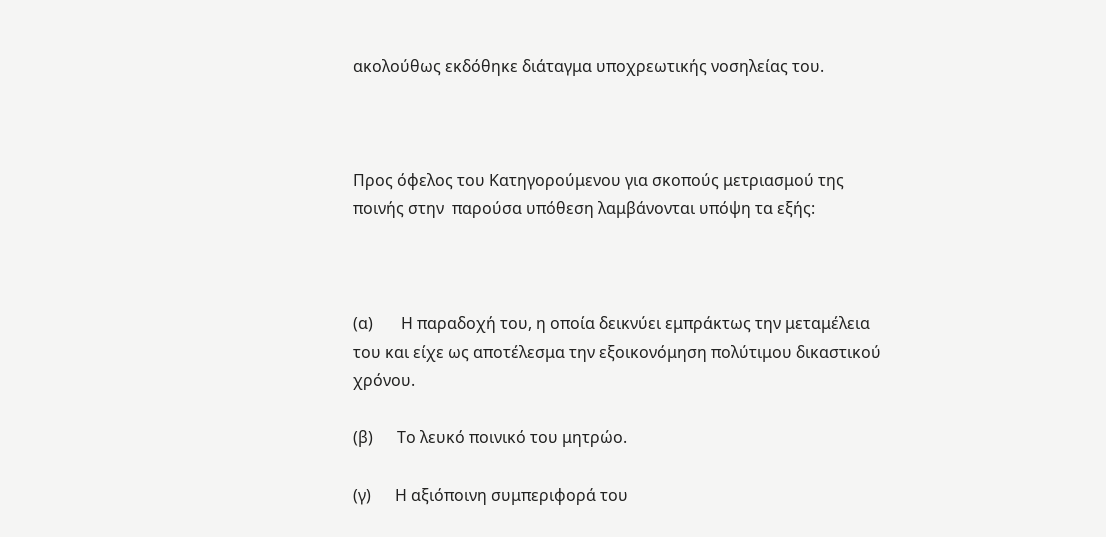ακολούθως εκδόθηκε διάταγμα υποχρεωτικής νοσηλείας του.



Προς όφελος του Κατηγορούμενου για σκοπούς μετριασμού της ποινής στην  παρούσα υπόθεση λαμβάνονται υπόψη τα εξής:



(α)       Η παραδοχή του, η οποία δεικνύει εμπράκτως την μεταμέλεια του και είχε ως αποτέλεσμα την εξοικονόμηση πολύτιμου δικαστικού χρόνου.

(β)      Το λευκό ποινικό του μητρώο.

(γ)      Η αξιόποινη συμπεριφορά του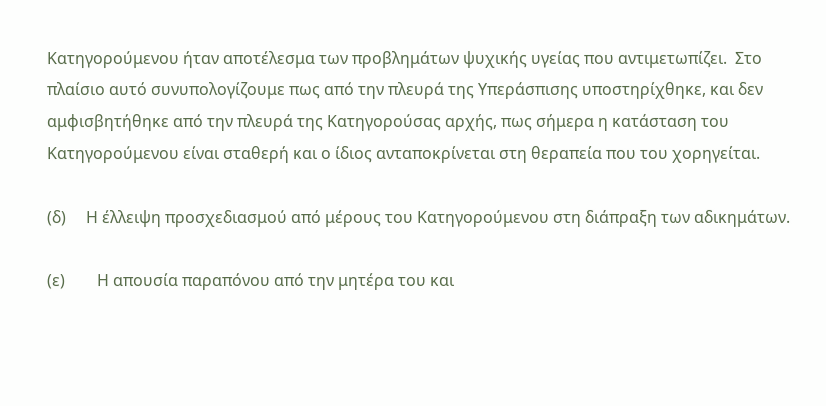Κατηγορούμενου ήταν αποτέλεσμα των προβλημάτων ψυχικής υγείας που αντιμετωπίζει.  Στο πλαίσιο αυτό συνυπολογίζουμε πως από την πλευρά της Υπεράσπισης υποστηρίχθηκε, και δεν αμφισβητήθηκε από την πλευρά της Κατηγορούσας αρχής, πως σήμερα η κατάσταση του Κατηγορούμενου είναι σταθερή και ο ίδιος ανταποκρίνεται στη θεραπεία που του χορηγείται.

(δ)     Η έλλειψη προσχεδιασμού από μέρους του Κατηγορούμενου στη διάπραξη των αδικημάτων.

(ε)        Η απουσία παραπόνου από την μητέρα του και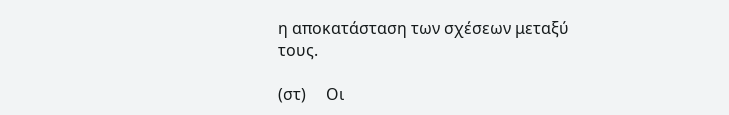η αποκατάσταση των σχέσεων μεταξύ τους.

(στ)     Οι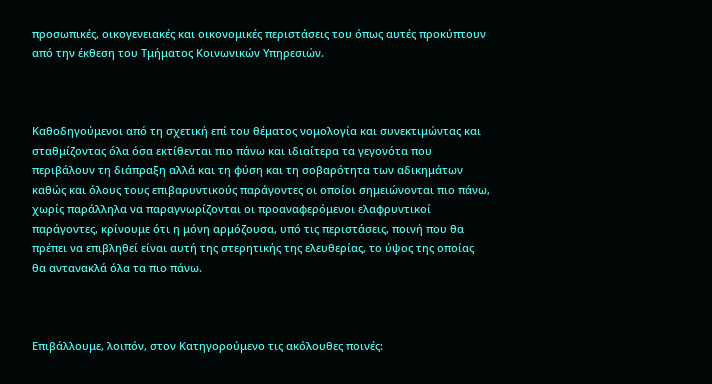προσωπικές, οικογενειακές και οικονομικές περιστάσεις του όπως αυτές προκύπτουν από την έκθεση του Τμήματος Κοινωνικών Υπηρεσιών.



Καθοδηγούμενοι από τη σχετική επί του θέματος νομολογία και συνεκτιμώντας και σταθμίζοντας όλα όσα εκτίθενται πιο πάνω και ιδιαίτερα τα γεγονότα που περιβάλουν τη διάπραξη αλλά και τη φύση και τη σοβαρότητα των αδικημάτων καθώς και όλους τους επιβαρυντικούς παράγοντες οι οποίοι σημειώνονται πιο πάνω, χωρίς παράλληλα να παραγνωρίζονται οι προαναφερόμενοι ελαφρυντικοί παράγοντες, κρίνουμε ότι η μόνη αρμόζουσα, υπό τις περιστάσεις, ποινή που θα πρέπει να επιβληθεί είναι αυτή της στερητικής της ελευθερίας, το ύψος της οποίας θα αντανακλά όλα τα πιο πάνω.



Επιβάλλουμε, λοιπόν, στον Κατηγορούμενο τις ακόλουθες ποινές: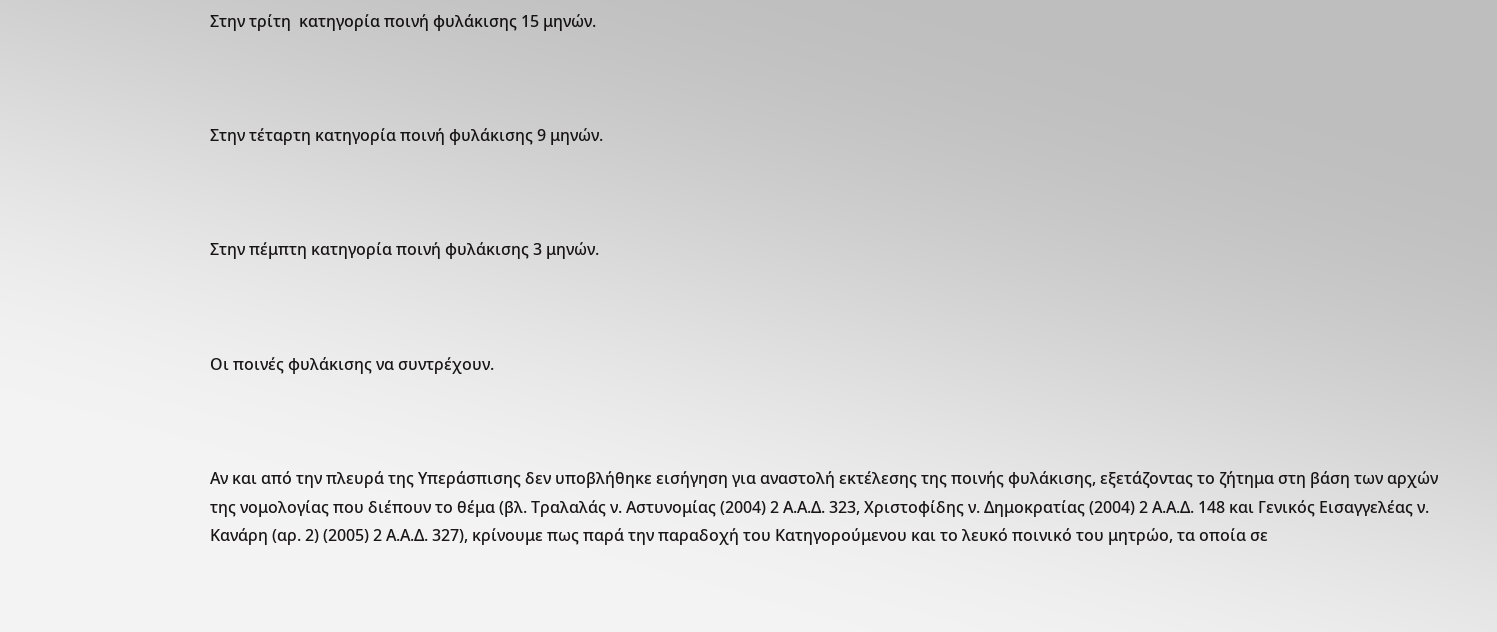Στην τρίτη  κατηγορία ποινή φυλάκισης 15 μηνών.



Στην τέταρτη κατηγορία ποινή φυλάκισης 9 μηνών.



Στην πέμπτη κατηγορία ποινή φυλάκισης 3 μηνών.



Οι ποινές φυλάκισης να συντρέχουν.



Αν και από την πλευρά της Υπεράσπισης δεν υποβλήθηκε εισήγηση για αναστολή εκτέλεσης της ποινής φυλάκισης, εξετάζοντας το ζήτημα στη βάση των αρχών της νομολογίας που διέπουν το θέμα (βλ. Τραλαλάς ν. Αστυνομίας (2004) 2 Α.Α.Δ. 323, Χριστοφίδης ν. Δημοκρατίας (2004) 2 Α.Α.Δ. 148 και Γενικός Εισαγγελέας ν. Κανάρη (αρ. 2) (2005) 2 Α.Α.Δ. 327), κρίνουμε πως παρά την παραδοχή του Κατηγορούμενου και το λευκό ποινικό του μητρώο, τα οποία σε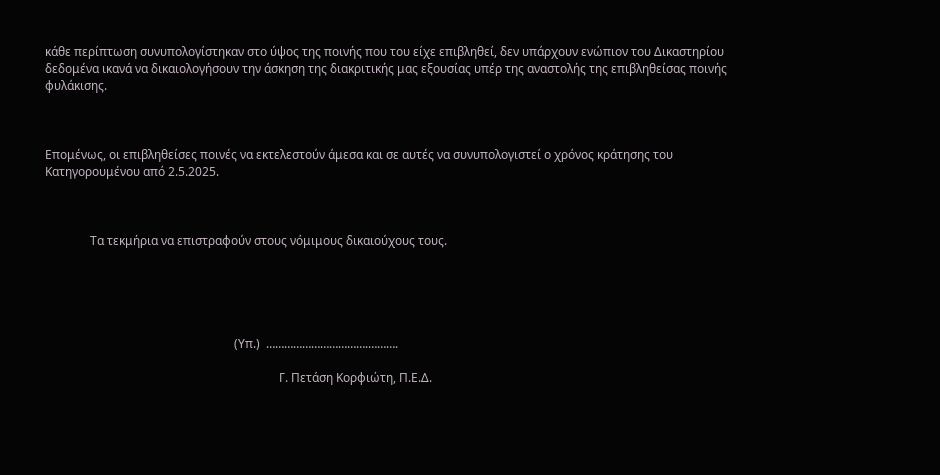κάθε περίπτωση συνυπολογίστηκαν στο ύψος της ποινής που του είχε επιβληθεί, δεν υπάρχουν ενώπιον του Δικαστηρίου δεδομένα ικανά να δικαιολογήσουν την άσκηση της διακριτικής μας εξουσίας υπέρ της αναστολής της επιβληθείσας ποινής φυλάκισης.



Επομένως, οι επιβληθείσες ποινές να εκτελεστούν άμεσα και σε αυτές να συνυπολογιστεί ο χρόνος κράτησης του Κατηγορουμένου από 2.5.2025.



               Τα τεκμήρια να επιστραφούν στους νόμιμους δικαιούχους τους.





                                                               (Υπ.)  …………………………….……….

                                                                              Γ. Πετάση Κορφιώτη, Π.Ε.Δ.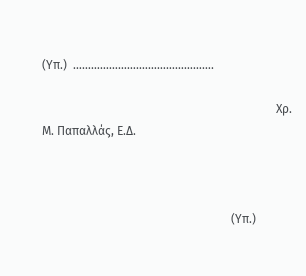(Υπ.)  ………………….…………………….

                                                                              Χρ. Μ. Παπαλλάς, Ε.Δ.



                                                               (Υπ.)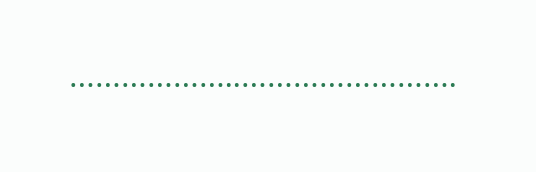………………..…………………….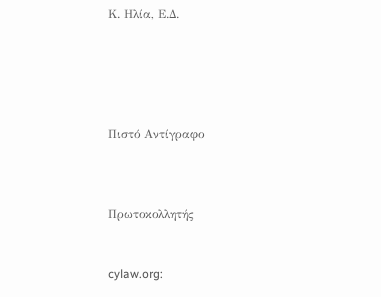Κ. Ηλία, Ε.Δ.





Πιστό Αντίγραφο



Πρωτοκολλητής


cylaw.org: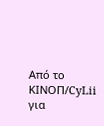Από το ΚΙΝOΠ/CyLii για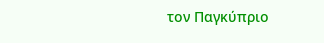τον Παγκύπριο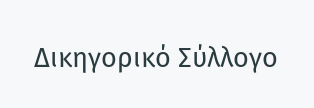Δικηγορικό Σύλλογο